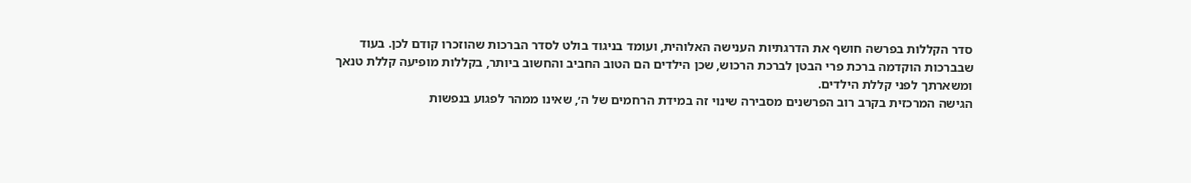סדר הקללות בפרשה חושף את הדרגתיות הענישה האלוהית, ועומד בניגוד בולט לסדר הברכות שהוזכרו קודם לכן. בעוד שבברכות הוקדמה ברכת פרי הבטן לברכת הרכוש, שכן הילדים הם הטוב החביב והחשוב ביותר, בקללות מופיעה קללת טנאך ומשארתך לפני קללת הילדים.
הגישה המרכזית בקרב רוב הפרשנים מסבירה שינוי זה במידת הרחמים של ה׳, שאינו ממהר לפגוע בנפשות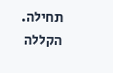תחילה. הקללה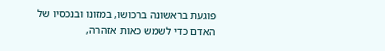פוגעת בראשונה ברכושו, במזונו ובנכסיו של האדם כדי לשמש כאות אזהרה,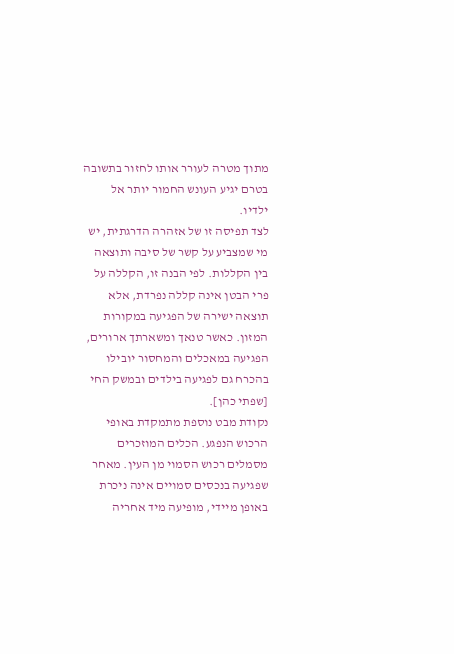מתוך מטרה לעורר אותו לחזור בתשובה בטרם יגיע העונש החמור יותר אל ילדיו.
לצד תפיסה זו של אזהרה הדרגתית, יש מי שמצביע על קשר של סיבה ותוצאה בין הקללות. לפי הבנה זו, הקללה על פרי הבטן אינה קללה נפרדת, אלא תוצאה ישירה של הפגיעה במקורות המזון. כאשר טנאך ומשארתך ארורים, הפגיעה במאכלים והמחסור יובילו בהכרח גם לפגיעה בילדים ובמשק החי [שפתי כהן].
נקודת מבט נוספת מתמקדת באופי הרכוש הנפגע. הכלים המוזכרים מסמלים רכוש הסמוי מן העין. מאחר שפגיעה בנכסים סמויים אינה ניכרת באופן מיידי, מופיעה מיד אחריה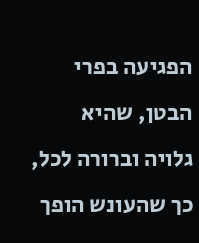הפגיעה בפרי הבטן, שהיא גלויה וברורה לכל, כך שהעונש הופך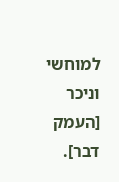למוחשי וניכר [העמק דבר].